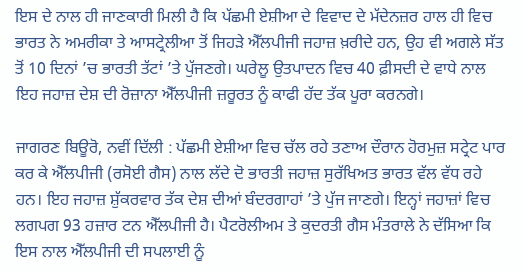ਇਸ ਦੇ ਨਾਲ ਹੀ ਜਾਣਕਾਰੀ ਮਿਲੀ ਹੈ ਕਿ ਪੱਛਮੀ ਏਸ਼ੀਆ ਦੇ ਵਿਵਾਦ ਦੇ ਮੱਦੇਨਜ਼ਰ ਹਾਲ ਹੀ ਵਿਚ ਭਾਰਤ ਨੇ ਅਮਰੀਕਾ ਤੇ ਆਸਟ੍ਰੇਲੀਆ ਤੋਂ ਜਿਹੜੇ ਐੱਲਪੀਜੀ ਜਹਾਜ਼ ਖ਼ਰੀਦੇ ਹਨ, ਉਹ ਵੀ ਅਗਲੇ ਸੱਤ ਤੋਂ 10 ਦਿਨਾਂ ’ਚ ਭਾਰਤੀ ਤੱਟਾਂ ’ਤੇ ਪੁੱਜਣਗੇ। ਘਰੇਲੂ ਉਤਪਾਦਨ ਵਿਚ 40 ਫ਼ੀਸਦੀ ਦੇ ਵਾਧੇ ਨਾਲ ਇਹ ਜਹਾਜ਼ ਦੇਸ਼ ਦੀ ਰੋਜ਼ਾਨਾ ਐੱਲਪੀਜੀ ਜ਼ਰੂਰਤ ਨੂੰ ਕਾਫੀ ਹੱਦ ਤੱਕ ਪੂਰਾ ਕਰਨਗੇ।

ਜਾਗਰਣ ਬਿਊਰੋ, ਨਵੀਂ ਦਿੱਲੀ : ਪੱਛਮੀ ਏਸ਼ੀਆ ਵਿਚ ਚੱਲ ਰਹੇ ਤਣਾਅ ਦੌਰਾਨ ਹੋਰਮੁਜ਼ ਸਟ੍ਰੇਟ ਪਾਰ ਕਰ ਕੇ ਐੱਲਪੀਜੀ (ਰਸੋਈ ਗੈਸ) ਨਾਲ ਲੱਦੇ ਦੋ ਭਾਰਤੀ ਜਹਾਜ਼ ਸੁਰੱਖਿਅਤ ਭਾਰਤ ਵੱਲ ਵੱਧ ਰਹੇ ਹਨ। ਇਹ ਜਹਾਜ਼ ਸ਼ੁੱਕਰਵਾਰ ਤੱਕ ਦੇਸ਼ ਦੀਆਂ ਬੰਦਰਗਾਹਾਂ ’ਤੇ ਪੁੱਜ ਜਾਣਗੇ। ਇਨ੍ਹਾਂ ਜਹਾਜ਼ਾਂ ਵਿਚ ਲਗਪਗ 93 ਹਜ਼ਾਰ ਟਨ ਐੱਲਪੀਜੀ ਹੈ। ਪੈਟਰੋਲੀਅਮ ਤੇ ਕੁਦਰਤੀ ਗੈਸ ਮੰਤਰਾਲੇ ਨੇ ਦੱਸਿਆ ਕਿ ਇਸ ਨਾਲ ਐੱਲਪੀਜੀ ਦੀ ਸਪਲਾਈ ਨੂੰ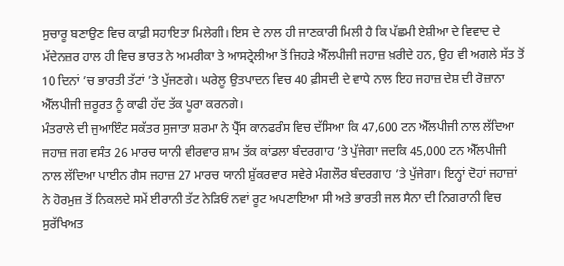ਸੁਚਾਰੂ ਬਣਾਉਣ ਵਿਚ ਕਾਫ਼ੀ ਸਹਾਇਤਾ ਮਿਲੇਗੀ। ਇਸ ਦੇ ਨਾਲ ਹੀ ਜਾਣਕਾਰੀ ਮਿਲੀ ਹੈ ਕਿ ਪੱਛਮੀ ਏਸ਼ੀਆ ਦੇ ਵਿਵਾਦ ਦੇ ਮੱਦੇਨਜ਼ਰ ਹਾਲ ਹੀ ਵਿਚ ਭਾਰਤ ਨੇ ਅਮਰੀਕਾ ਤੇ ਆਸਟ੍ਰੇਲੀਆ ਤੋਂ ਜਿਹੜੇ ਐੱਲਪੀਜੀ ਜਹਾਜ਼ ਖ਼ਰੀਦੇ ਹਨ, ਉਹ ਵੀ ਅਗਲੇ ਸੱਤ ਤੋਂ 10 ਦਿਨਾਂ ’ਚ ਭਾਰਤੀ ਤੱਟਾਂ ’ਤੇ ਪੁੱਜਣਗੇ। ਘਰੇਲੂ ਉਤਪਾਦਨ ਵਿਚ 40 ਫ਼ੀਸਦੀ ਦੇ ਵਾਧੇ ਨਾਲ ਇਹ ਜਹਾਜ਼ ਦੇਸ਼ ਦੀ ਰੋਜ਼ਾਨਾ ਐੱਲਪੀਜੀ ਜ਼ਰੂਰਤ ਨੂੰ ਕਾਫੀ ਹੱਦ ਤੱਕ ਪੂਰਾ ਕਰਨਗੇ।
ਮੰਤਰਾਲੇ ਦੀ ਜੁਆਇੰਟ ਸਕੱਤਰ ਸੁਜਾਤਾ ਸ਼ਰਮਾ ਨੇ ਪ੍ਰੈੱਸ ਕਾਨਫਰੰਸ ਵਿਚ ਦੱਸਿਆ ਕਿ 47,600 ਟਨ ਐੱਲਪੀਜੀ ਨਾਲ ਲੱਦਿਆ ਜਹਾਜ਼ ਜਗ ਵਸੰਤ 26 ਮਾਰਚ ਯਾਨੀ ਵੀਰਵਾਰ ਸ਼ਾਮ ਤੱਕ ਕਾਂਡਲਾ ਬੰਦਰਗਾਹ ’ਤੇ ਪੁੱਜੇਗਾ ਜਦਕਿ 45,000 ਟਨ ਐੱਲਪੀਜੀ ਨਾਲ ਲੱਦਿਆ ਪਾਈਨ ਗੈਸ ਜਹਾਜ਼ 27 ਮਾਰਚ ਯਾਨੀ ਸ਼ੁੱਕਰਵਾਰ ਸਵੇਰੇ ਮੰਗਲੌਰ ਬੰਦਰਗਾਹ ’ਤੇ ਪੁੱਜੇਗਾ। ਇਨ੍ਹਾਂ ਦੋਹਾਂ ਜਹਾਜ਼ਾਂ ਨੇ ਹੋਰਮੁਜ਼ ਤੋਂ ਨਿਕਲਦੇ ਸਮੇਂ ਈਰਾਨੀ ਤੱਟ ਨੇੜਿਓਂ ਨਵਾਂ ਰੂਟ ਅਪਣਾਇਆ ਸੀ ਅਤੇ ਭਾਰਤੀ ਜਲ ਸੈਨਾ ਦੀ ਨਿਗਰਾਨੀ ਵਿਚ ਸੁਰੱਖਿਅਤ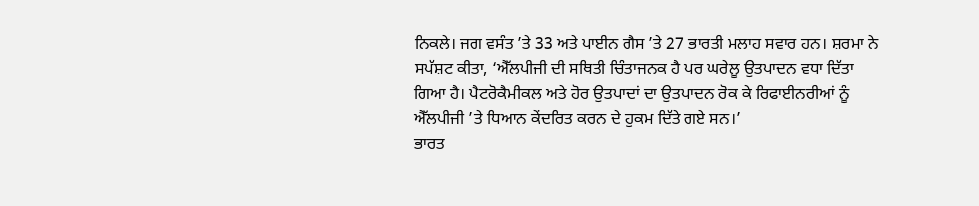ਨਿਕਲੇ। ਜਗ ਵਸੰਤ ’ਤੇ 33 ਅਤੇ ਪਾਈਨ ਗੈਸ ’ਤੇ 27 ਭਾਰਤੀ ਮਲਾਹ ਸਵਾਰ ਹਨ। ਸ਼ਰਮਾ ਨੇ ਸਪੱਸ਼ਟ ਕੀਤਾ, ‘ਐੱਲਪੀਜੀ ਦੀ ਸਥਿਤੀ ਚਿੰਤਾਜਨਕ ਹੈ ਪਰ ਘਰੇਲੂ ਉਤਪਾਦਨ ਵਧਾ ਦਿੱਤਾ ਗਿਆ ਹੈ। ਪੈਟਰੋਕੈਮੀਕਲ ਅਤੇ ਹੋਰ ਉਤਪਾਦਾਂ ਦਾ ਉਤਪਾਦਨ ਰੋਕ ਕੇ ਰਿਫਾਈਨਰੀਆਂ ਨੂੰ ਐੱਲਪੀਜੀ ’ਤੇ ਧਿਆਨ ਕੇਂਦਰਿਤ ਕਰਨ ਦੇ ਹੁਕਮ ਦਿੱਤੇ ਗਏ ਸਨ।’
ਭਾਰਤ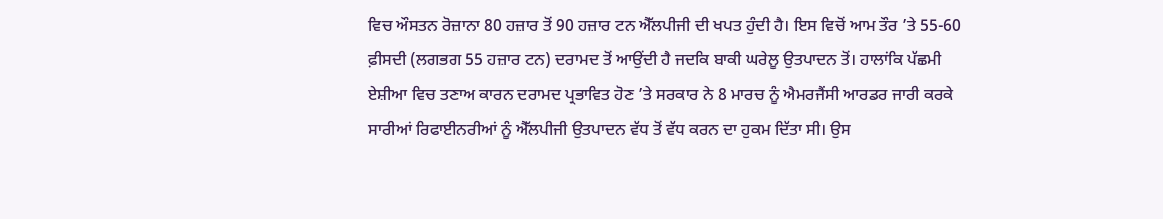ਵਿਚ ਔਸਤਨ ਰੋਜ਼ਾਨਾ 80 ਹਜ਼ਾਰ ਤੋਂ 90 ਹਜ਼ਾਰ ਟਨ ਐੱਲਪੀਜੀ ਦੀ ਖਪਤ ਹੁੰਦੀ ਹੈ। ਇਸ ਵਿਚੋਂ ਆਮ ਤੌਰ ’ਤੇ 55-60 ਫ਼ੀਸਦੀ (ਲਗਭਗ 55 ਹਜ਼ਾਰ ਟਨ) ਦਰਾਮਦ ਤੋਂ ਆਉਂਦੀ ਹੈ ਜਦਕਿ ਬਾਕੀ ਘਰੇਲੂ ਉਤਪਾਦਨ ਤੋਂ। ਹਾਲਾਂਕਿ ਪੱਛਮੀ ਏਸ਼ੀਆ ਵਿਚ ਤਣਾਅ ਕਾਰਨ ਦਰਾਮਦ ਪ੍ਰਭਾਵਿਤ ਹੋਣ ’ਤੇ ਸਰਕਾਰ ਨੇ 8 ਮਾਰਚ ਨੂੰ ਐਮਰਜੈਂਸੀ ਆਰਡਰ ਜਾਰੀ ਕਰਕੇ ਸਾਰੀਆਂ ਰਿਫਾਈਨਰੀਆਂ ਨੂੰ ਐੱਲਪੀਜੀ ਉਤਪਾਦਨ ਵੱਧ ਤੋਂ ਵੱਧ ਕਰਨ ਦਾ ਹੁਕਮ ਦਿੱਤਾ ਸੀ। ਉਸ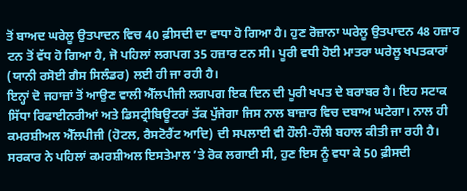ਤੋਂ ਬਾਅਦ ਘਰੇਲੂ ਉਤਪਾਦਨ ਵਿਚ 40 ਫ਼ੀਸਦੀ ਦਾ ਵਾਧਾ ਹੋ ਗਿਆ ਹੈ। ਹੁਣ ਰੋਜ਼ਾਨਾ ਘਰੇਲੂ ਉਤਪਾਦਨ 48 ਹਜ਼ਾਰ ਟਨ ਤੋਂ ਵੱਧ ਹੋ ਗਿਆ ਹੈ, ਜੋ ਪਹਿਲਾਂ ਲਗਪਗ 35 ਹਜ਼ਾਰ ਟਨ ਸੀ। ਪੂਰੀ ਵਧੀ ਹੋਈ ਮਾਤਰਾ ਘਰੇਲੂ ਖਪਤਕਾਰਾਂ (ਯਾਨੀ ਰਸੋਈ ਗੈਸ ਸਿਲੰਡਰ) ਲਈ ਹੀ ਜਾ ਰਹੀ ਹੈ।
ਇਨ੍ਹਾਂ ਦੋ ਜਹਾਜ਼ਾਂ ਤੋਂ ਆਉਣ ਵਾਲੀ ਐੱਲਪੀਜੀ ਲਗਪਗ ਇਕ ਦਿਨ ਦੀ ਪੂਰੀ ਖਪਤ ਦੇ ਬਰਾਬਰ ਹੈ। ਇਹ ਸਟਾਕ ਸਿੱਧਾ ਰਿਫਾਈਨਰੀਆਂ ਅਤੇ ਡਿਸਟ੍ਰੀਬਿਊਟਰਾਂ ਤੱਕ ਪੁੱਜੇਗਾ ਜਿਸ ਨਾਲ ਬਾਜ਼ਾਰ ਵਿਚ ਦਬਾਅ ਘਟੇਗਾ। ਨਾਲ ਹੀ ਕਮਰਸ਼ੀਅਲ ਐੱਲਪੀਜੀ (ਹੋਟਲ, ਰੈਸਟੋਰੈਂਟ ਆਦਿ) ਦੀ ਸਪਲਾਈ ਵੀ ਹੌਲੀ-ਹੌਲੀ ਬਹਾਲ ਕੀਤੀ ਜਾ ਰਹੀ ਹੈ। ਸਰਕਾਰ ਨੇ ਪਹਿਲਾਂ ਕਮਰਸ਼ੀਅਲ ਇਸਤੇਮਾਲ ’ਤੇ ਰੋਕ ਲਗਾਈ ਸੀ, ਹੁਣ ਇਸ ਨੂੰ ਵਧਾ ਕੇ 50 ਫ਼ੀਸਦੀ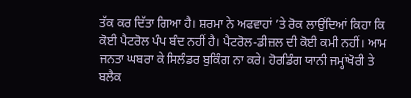ਤੱਕ ਕਰ ਦਿੱਤਾ ਗਿਆ ਹੈ। ਸ਼ਰਮਾ ਨੇ ਅਫਵਾਹਾਂ ’ਤੇ ਰੋਕ ਲਾਉਂਦਿਆਂ ਕਿਹਾ ਕਿ ਕੋਈ ਪੈਟਰੋਲ ਪੰਪ ਬੰਦ ਨਹੀਂ ਹੈ। ਪੈਟਰੋਲ-ਡੀਜ਼ਲ ਦੀ ਕੋਈ ਕਮੀ ਨਹੀਂ। ਆਮ ਜਨਤਾ ਘਬਰਾ ਕੇ ਸਿਲੰਡਰ ਬੁਕਿੰਗ ਨਾ ਕਰੇ। ਹੋਰਡਿੰਗ ਯਾਨੀ ਜਮ੍ਹਾਂਖੋਰੀ ਤੇ ਬਲੈਕ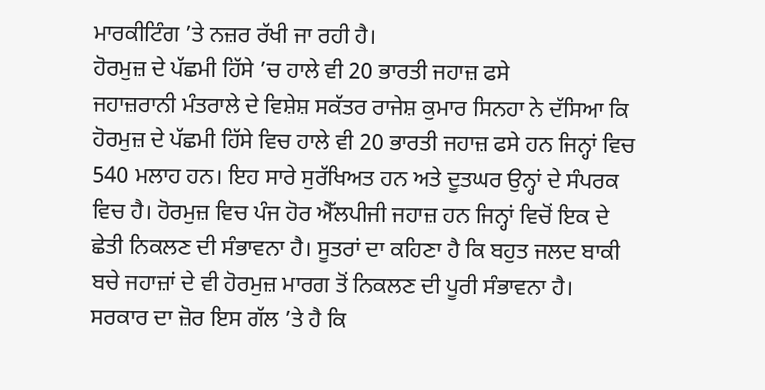ਮਾਰਕੀਟਿੰਗ ’ਤੇ ਨਜ਼ਰ ਰੱਖੀ ਜਾ ਰਹੀ ਹੈ।
ਹੋਰਮੁਜ਼ ਦੇ ਪੱਛਮੀ ਹਿੱਸੇ ’ਚ ਹਾਲੇ ਵੀ 20 ਭਾਰਤੀ ਜਹਾਜ਼ ਫਸੇ
ਜਹਾਜ਼ਰਾਨੀ ਮੰਤਰਾਲੇ ਦੇ ਵਿਸ਼ੇਸ਼ ਸਕੱਤਰ ਰਾਜੇਸ਼ ਕੁਮਾਰ ਸਿਨਹਾ ਨੇ ਦੱਸਿਆ ਕਿ ਹੋਰਮੁਜ਼ ਦੇ ਪੱਛਮੀ ਹਿੱਸੇ ਵਿਚ ਹਾਲੇ ਵੀ 20 ਭਾਰਤੀ ਜਹਾਜ਼ ਫਸੇ ਹਨ ਜਿਨ੍ਹਾਂ ਵਿਚ 540 ਮਲਾਹ ਹਨ। ਇਹ ਸਾਰੇ ਸੁਰੱਖਿਅਤ ਹਨ ਅਤੇ ਦੂਤਘਰ ਉਨ੍ਹਾਂ ਦੇ ਸੰਪਰਕ ਵਿਚ ਹੈ। ਹੋਰਮੁਜ਼ ਵਿਚ ਪੰਜ ਹੋਰ ਐੱਲਪੀਜੀ ਜਹਾਜ਼ ਹਨ ਜਿਨ੍ਹਾਂ ਵਿਚੋਂ ਇਕ ਦੇ ਛੇਤੀ ਨਿਕਲਣ ਦੀ ਸੰਭਾਵਨਾ ਹੈ। ਸੂਤਰਾਂ ਦਾ ਕਹਿਣਾ ਹੈ ਕਿ ਬਹੁਤ ਜਲਦ ਬਾਕੀ ਬਚੇ ਜਹਾਜ਼ਾਂ ਦੇ ਵੀ ਹੋਰਮੁਜ਼ ਮਾਰਗ ਤੋਂ ਨਿਕਲਣ ਦੀ ਪੂਰੀ ਸੰਭਾਵਨਾ ਹੈ। ਸਰਕਾਰ ਦਾ ਜ਼ੋਰ ਇਸ ਗੱਲ ’ਤੇ ਹੈ ਕਿ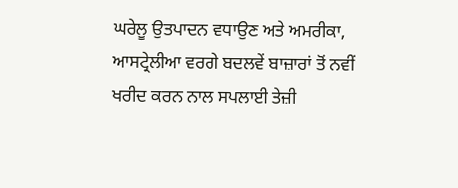ਘਰੇਲੂ ਉਤਪਾਦਨ ਵਧਾਉਣ ਅਤੇ ਅਮਰੀਕਾ, ਆਸਟ੍ਰੇਲੀਆ ਵਰਗੇ ਬਦਲਵੇਂ ਬਾਜ਼ਾਰਾਂ ਤੋਂ ਨਵੀਂ ਖਰੀਦ ਕਰਨ ਨਾਲ ਸਪਲਾਈ ਤੇਜ਼ੀ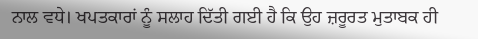ਨਾਲ ਵਧੇ। ਖਪਤਕਾਰਾਂ ਨੂੰ ਸਲਾਹ ਦਿੱਤੀ ਗਈ ਹੈ ਕਿ ਉਹ ਜ਼ਰੂਰਤ ਮੁਤਾਬਕ ਹੀ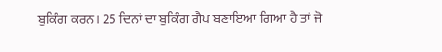ਬੁਕਿੰਗ ਕਰਨ। 25 ਦਿਨਾਂ ਦਾ ਬੁਕਿੰਗ ਗੈਪ ਬਣਾਇਆ ਗਿਆ ਹੈ ਤਾਂ ਜੋ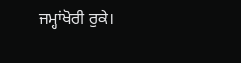ਜਮ੍ਹਾਂਖੋਰੀ ਰੁਕੇ।